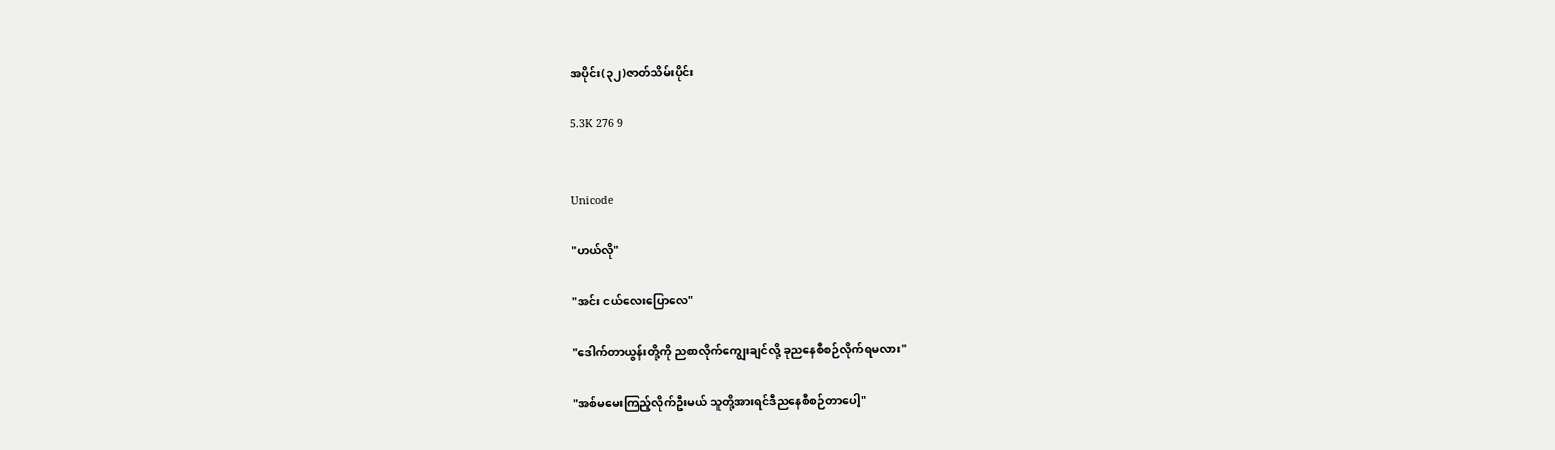အပိုင်း(၃၂)ဇာတ်သိမ်းပိုင်း

5.3K 276 9


Unicode

"ဟယ်လို"

"အင်း ငယ်လေးပြောလေ"

"ဒေါက်တာယွန်းတို့ကို ညစာလိုက်ကျွေးချင်လို့ ခုညနေစီစဉ်လိုက်ရမလား"

"အစ်မမေးကြည့်လိုက်ဦးမယ် ‌သူတို့အားရင်ဒီညနေစီစဉ်တာပေါ့"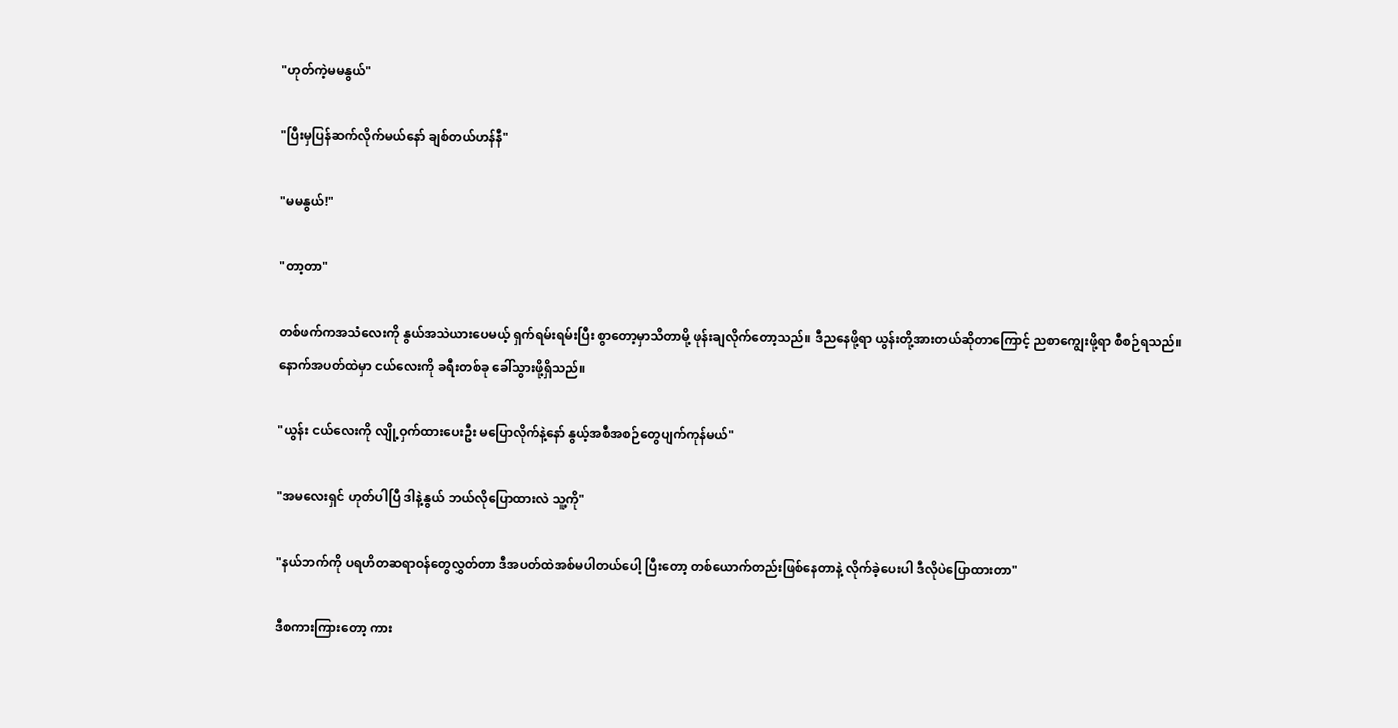"ဟုတ်ကဲ့မမနွယ်"

"ပြီးမှပြန်ဆက်လိုက်မယ်နော် ချစ်တယ်ဟန်နီ"

"မမနွယ်!"

"တာ့တာ"

တစ်ဖက်ကအသံလေးကို နွယ်အသဲယားပေမယ့် ရှက်ရမ်းရမ်းပြီး စွာတော့မှာသိတာမို့ ဖုန်းချလိုက်တော့သည်။ ဒီညနေဖို့ရာ ယွန်းတို့အားတယ်ဆိုတာကြောင့် ညစာကျွေးဖို့ရာ စီစဉ်ရသည်။နောက်အပတ်ထဲမှာ ငယ်လေးကို ခရီးတစ်ခု ခေါ်သွားဖို့ရှိသည်။

"ယွန်း ငယ်လေးကို လျို့ဝှက်ထားပေးဦး မပြောလိုက်နဲ့နော် နွယ့်အစီအစဉ်တွေပျက်ကုန်မယ်"

"အမလေးရှင် ဟုတ်ပါပြီ ဒါနဲ့နွယ် ဘယ်လိုပြောထားလဲ သူ့ကို"

"နယ်ဘက်ကို ပရဟိတဆရာဝန်တွေလွှတ်တာ ဒီအပတ်ထဲအစ်မပါတယ်ပေါ့ ပြီးတော့ တစ်ယောက်တည်းဖြစ်နေတာနဲ့ လိုက်ခဲ့ပေးပါ ဒီလိုပဲပြောထားတာ"

ဒီစကားကြားတော့ ကား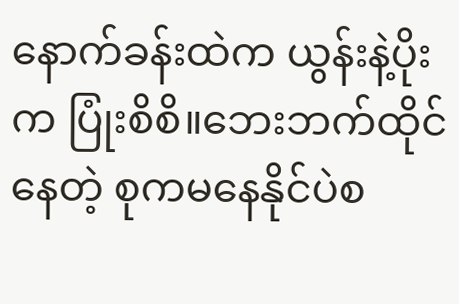နောက်ခန်းထဲက ယွန်းနဲ့ပိုးက ပြုံးစိစိ။ဘေးဘက်ထိုင်နေတဲ့ စုကမနေနိုင်ပဲစ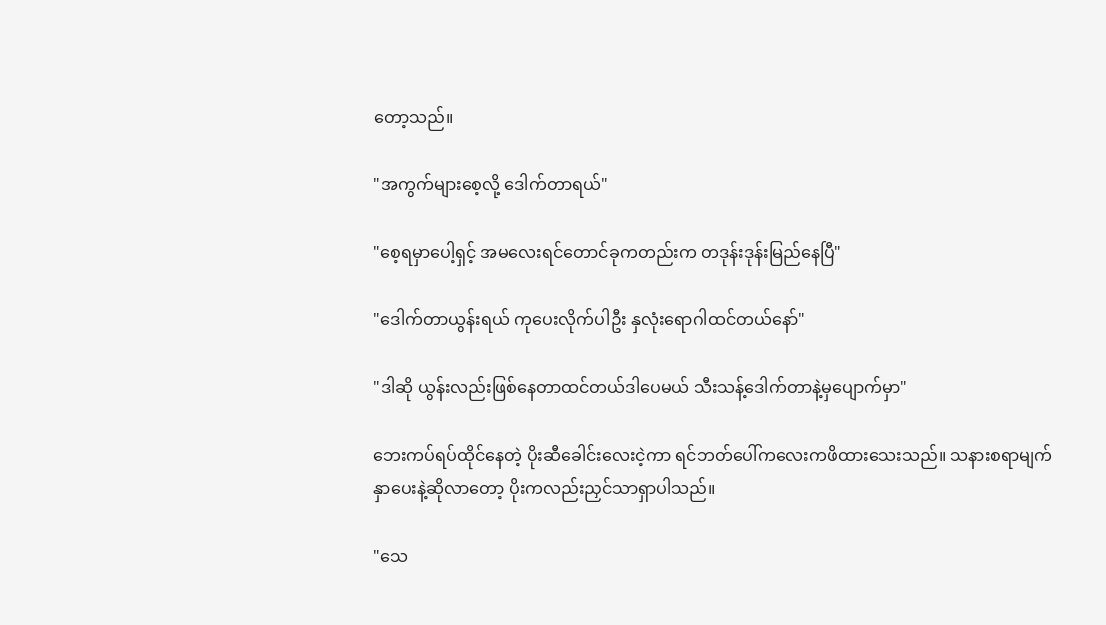တော့သည်။

"အကွက်များစေ့လို့ ဒေါက်တာရယ်"

"စေ့ရမှာပေါ့ရှင့် အမလေးရင်တောင်ခုကတည်းက တဒုန်းဒုန်းမြည်နေပြီ"

"ဒေါက်တာယွန်းရယ် ကုပေးလိုက်ပါဦး နှလုံးရောဂါထင်တယ်နော်"

"ဒါဆို ယွန်းလည်းဖြစ်နေတာထင်တယ်ဒါပေမယ် သီးသန့်ဒေါက်တာနဲ့မှပျောက်မှာ"

ဘေးကပ်ရပ်ထိုင်နေတဲ့ ပိုးဆီခေါင်းလေးငဲ့ကာ ရင်ဘတ်ပေါ်ကလေးကဖိထားသေးသည်။ သနားစရာမျက်နှာပေးနဲ့ဆိုလာတော့ ပိုးကလည်းညှင်သာရှာပါသည်။

"သေ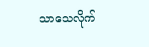သာသေလိုက်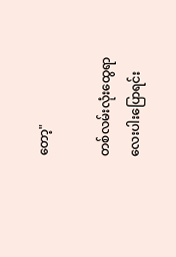တော့"

တစ်လမ်းလုံးထွေရာလေးပါးပြောရင်း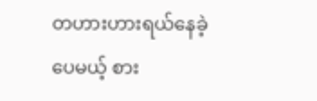တဟားဟားရယ်နေခဲ့ပေမယ့် စား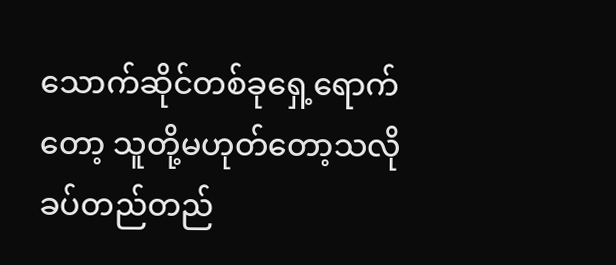သောက်ဆိုင်တစ်ခုရှေ့ရောက်တော့ သူတို့မဟုတ်တော့သလို ခပ်တည်တည်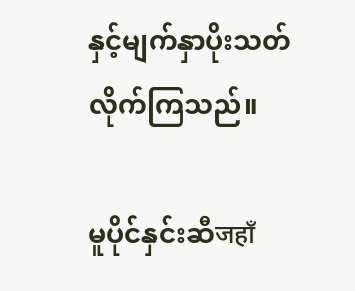နှင့်မျက်နှာပိုးသတ်လိုက်ကြသည်။

မူပိုင်နှင်းဆီजहाँ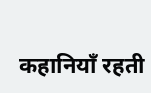कहानियाँ रहती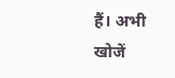हैं। अभी खोजें